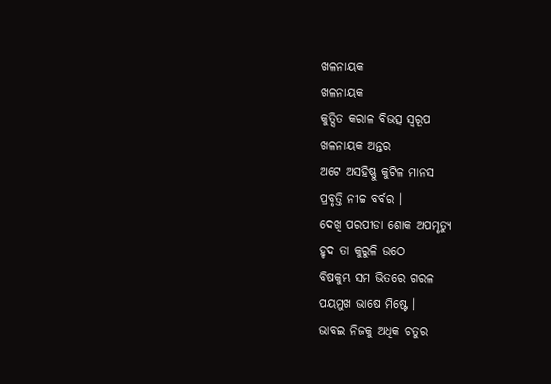ଖଳନାୟକ
ଖଳନାୟକ
କୁତ୍ସିତ କରାଳ ବିଭତ୍ସ ସ୍ୱରୂପ
ଖଳନାୟକ ଅନ୍ତର
ଅଟେ ଅସହିଷ୍ଣୁ କୁଟିଳ ମାନସ
ପ୍ରବୃତ୍ତି ନୀଚ୍ଚ ବର୍ବର ।
ଦେଖି ପରପୀଡା ଶୋକ ଅପମୃତ୍ୟୁ
ହୃଦ ତା କୁରୁଳି ଉଠେ
ବିଷକୁମ୍ଭ ସମ ଭିତରେ ଗରଳ
ପୟମୁଖ ଭାଷେ ମିଷ୍ଟେ ।
ଭାବଇ ନିଜକୁ ଅଧିକ ଚତୁର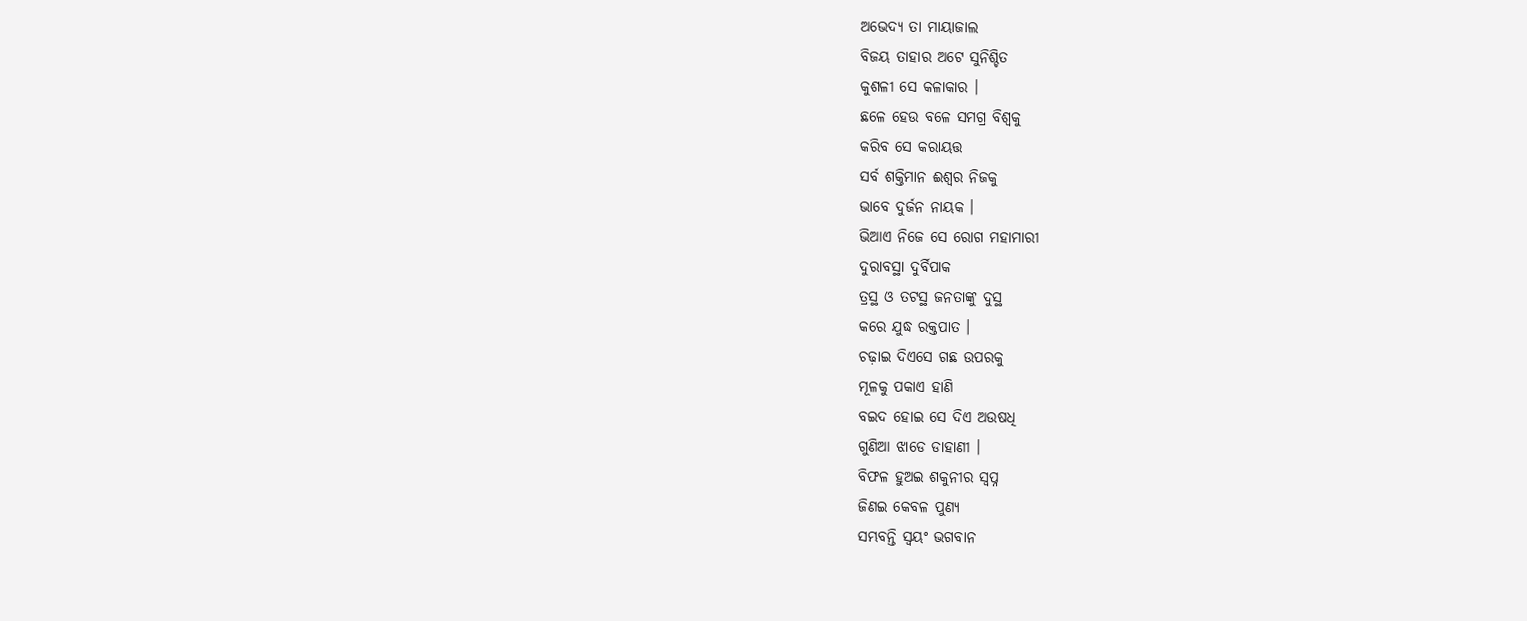ଅଭେଦ୍ୟ ତା ମାୟାଜାଲ
ବିଜୟ ତାହାର ଅଟେ ସୁନିଶ୍ଚିତ
କୁଶଳୀ ସେ କଳାକାର ।
ଛଳେ ହେଉ ବଳେ ସମଗ୍ର ବିଶ୍ୱକୁ
କରିବ ସେ କରାୟତ୍ତ
ସର୍ବ ଶକ୍ତିମାନ ଈଶ୍ୱର ନିଜକୁ
ଭାବେ ଦୁର୍ଜନ ନାୟକ ।
ଭିଆଏ ନିଜେ ସେ ରୋଗ ମହାମାରୀ
ଦୁରାବସ୍ଥା ଦୁର୍ବିପାକ
ତ୍ରସ୍ଥ ଓ ତଟସ୍ଥ ଜନତାଙ୍କୁ ଦୁସ୍ଥ
କରେ ଯୁଦ୍ଧ ରକ୍ତପାତ ।
ଚଢ଼ାଇ ଦିଏସେ ଗଛ ଉପରକୁ
ମୂଳକୁ ପକାଏ ହାଣି
ବଇଦ ହୋଇ ସେ ଦିଏ ଅଉଷଧି
ଗୁଣିଆ ଝାଡେ ଡାହାଣୀ ।
ବିଫଳ ହୁଅଇ ଶକୁନୀର ସ୍ୱପ୍ନ
ଜିଣଇ କେବଳ ପୁଣ୍ୟ
ସମ୍ଭବନ୍ତି ସ୍ୱୟଂ ଭଗବାନ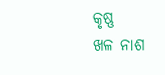କୃଷ୍ଣ
ଖଳ ନାଶ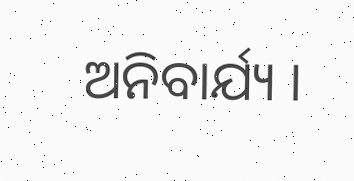ଅନିବାର୍ଯ୍ୟ ।